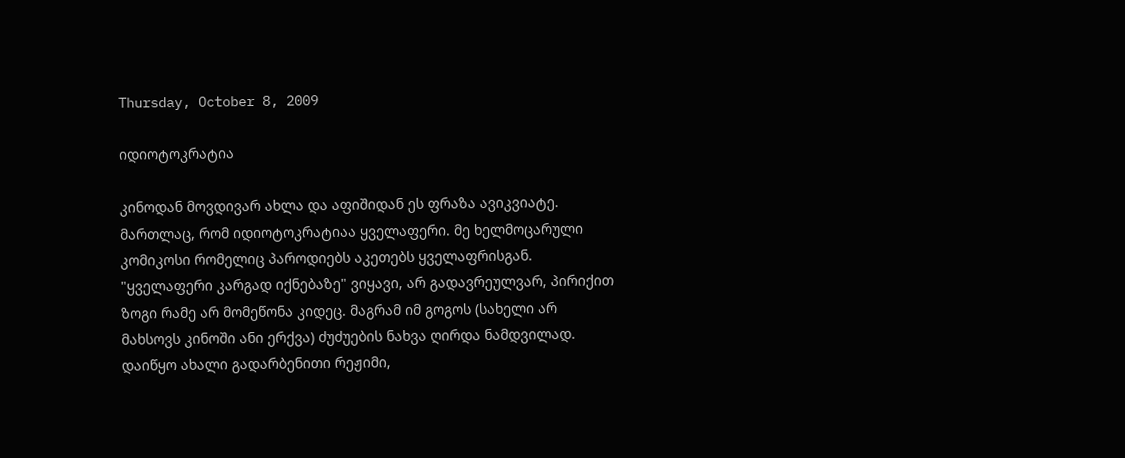Thursday, October 8, 2009

იდიოტოკრატია

კინოდან მოვდივარ ახლა და აფიშიდან ეს ფრაზა ავიკვიატე. მართლაც, რომ იდიოტოკრატიაა ყველაფერი. მე ხელმოცარული კომიკოსი რომელიც პაროდიებს აკეთებს ყველაფრისგან. "ყველაფერი კარგად იქნებაზე" ვიყავი, არ გადავრეულვარ, პირიქით ზოგი რამე არ მომეწონა კიდეც. მაგრამ იმ გოგოს (სახელი არ მახსოვს კინოში ანი ერქვა) ძუძუების ნახვა ღირდა ნამდვილად. დაიწყო ახალი გადარბენითი რეჟიმი,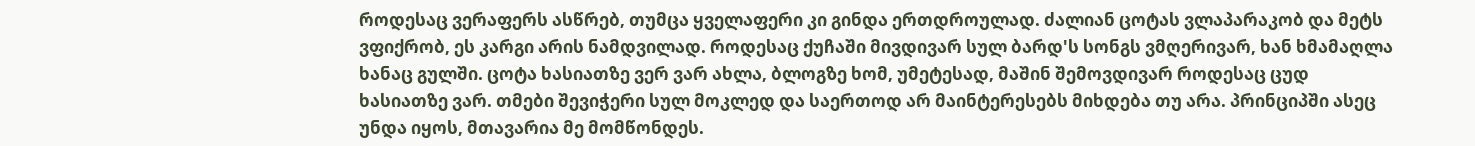როდესაც ვერაფერს ასწრებ, თუმცა ყველაფერი კი გინდა ერთდროულად. ძალიან ცოტას ვლაპარაკობ და მეტს ვფიქრობ, ეს კარგი არის ნამდვილად. როდესაც ქუჩაში მივდივარ სულ ბარდ'ს სონგს ვმღერივარ, ხან ხმამაღლა ხანაც გულში. ცოტა ხასიათზე ვერ ვარ ახლა, ბლოგზე ხომ, უმეტესად, მაშინ შემოვდივარ როდესაც ცუდ ხასიათზე ვარ. თმები შევიჭერი სულ მოკლედ და საერთოდ არ მაინტერესებს მიხდება თუ არა. პრინციპში ასეც უნდა იყოს, მთავარია მე მომწონდეს.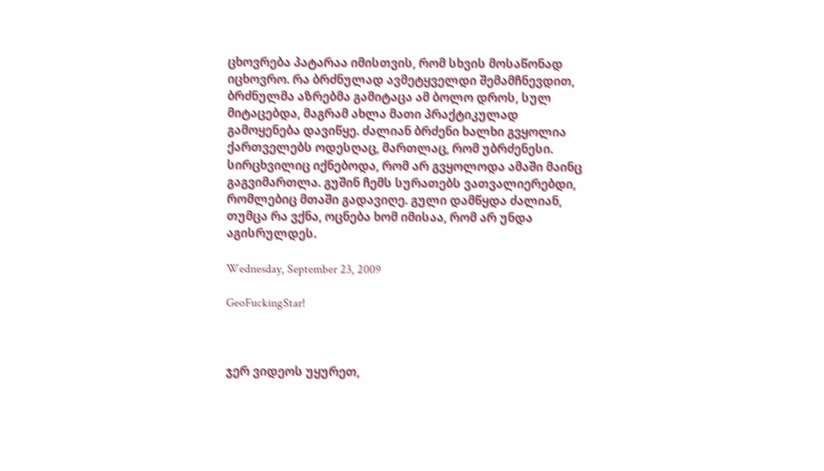ცხოვრება პატარაა იმისთვის, რომ სხვის მოსაწონად იცხოვრო. რა ბრძნულად ავმეტყველდი შემამჩნევდით, ბრძნულმა აზრებმა გამიტაცა ამ ბოლო დროს, სულ მიტაცებდა, მაგრამ ახლა მათი პრაქტიკულად გამოყენება დავიწყე. ძალიან ბრძენი ხალხი გვყოლია ქართველებს ოდესღაც, მართლაც, რომ უბრძენესი. სირცხვილიც იქნებოდა, რომ არ გვყოლოდა ამაში მაინც გაგვიმართლა. გუშინ ჩემს სურათებს ვათვალიერებდი, რომლებიც მთაში გადავიღე. გული დამწყდა ძალიან, თუმცა რა ვქნა, ოცნება ხომ იმისაა, რომ არ უნდა აგისრულდეს.

Wednesday, September 23, 2009

GeoFuckingStar!



ჯერ ვიდეოს უყურეთ,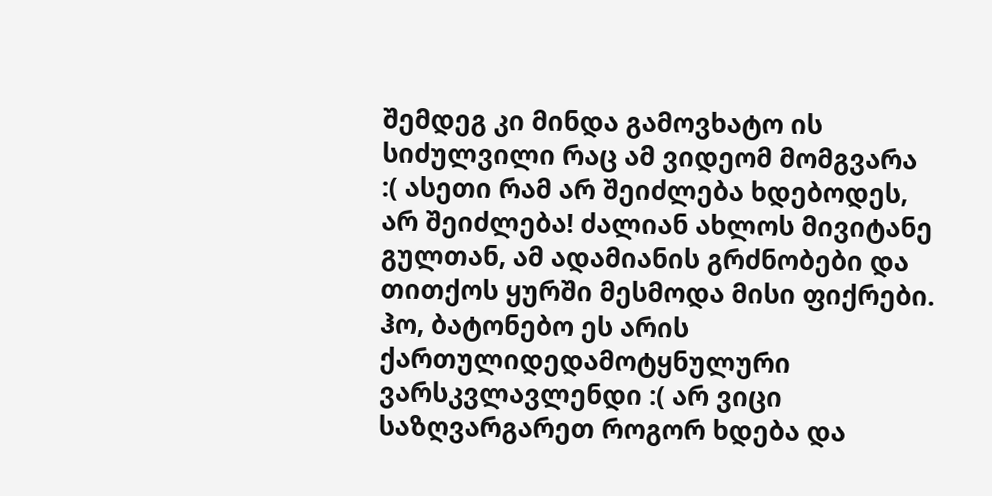შემდეგ კი მინდა გამოვხატო ის სიძულვილი რაც ამ ვიდეომ მომგვარა :( ასეთი რამ არ შეიძლება ხდებოდეს, არ შეიძლება! ძალიან ახლოს მივიტანე გულთან, ამ ადამიანის გრძნობები და თითქოს ყურში მესმოდა მისი ფიქრები. ჰო, ბატონებო ეს არის ქართულიდედამოტყნულური ვარსკვლავლენდი :( არ ვიცი საზღვარგარეთ როგორ ხდება და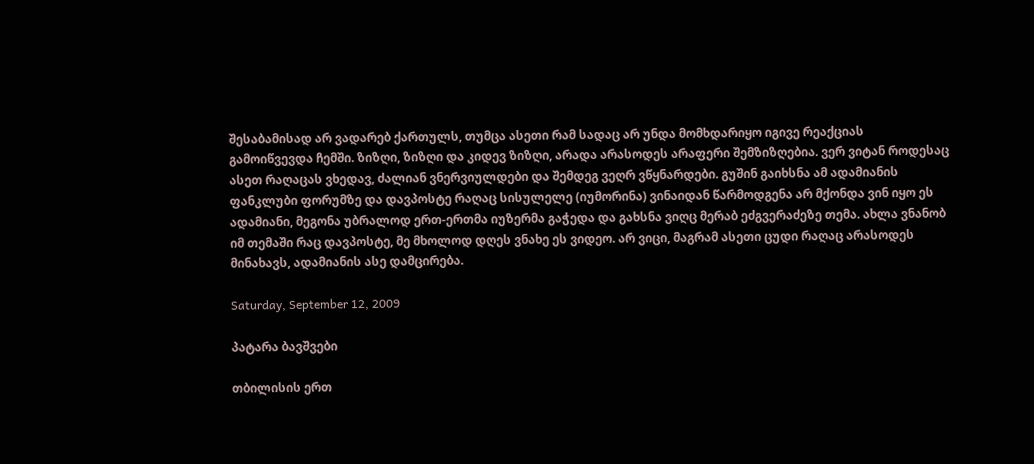შესაბამისად არ ვადარებ ქართულს, თუმცა ასეთი რამ სადაც არ უნდა მომხდარიყო იგივე რეაქციას გამოიწვევდა ჩემში. ზიზღი, ზიზღი და კიდევ ზიზღი, არადა არასოდეს არაფერი შემზიზღებია. ვერ ვიტან როდესაც ასეთ რაღაცას ვხედავ, ძალიან ვნერვიულდები და შემდეგ ვეღრ ვწყნარდები. გუშინ გაიხსნა ამ ადამიანის ფანკლუბი ფორუმზე და დავპოსტე რაღაც სისულელე (იუმორინა) ვინაიდან წარმოდგენა არ მქონდა ვინ იყო ეს ადამიანი, მეგონა უბრალოდ ერთ-ერთმა იუზერმა გაჭედა და გახსნა ვიღც მერაბ ეძგვერაძეზე თემა. ახლა ვნანობ იმ თემაში რაც დავპოსტე, მე მხოლოდ დღეს ვნახე ეს ვიდეო. არ ვიცი, მაგრამ ასეთი ცუდი რაღაც არასოდეს მინახავს, ადამიანის ასე დამცირება.

Saturday, September 12, 2009

პატარა ბავშვები

თბილისის ერთ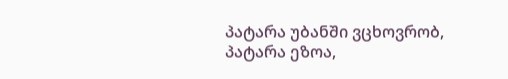პატარა უბანში ვცხოვრობ, პატარა ეზოა,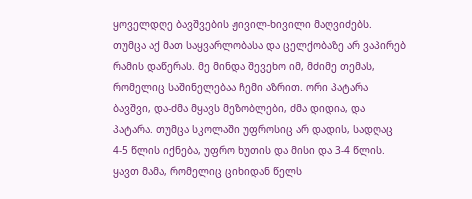ყოველდღე ბავშვების ჟივილ-ხივილი მაღვიძებს. თუმცა აქ მათ საყვარლობასა და ცელქობაზე არ ვაპირებ რამის დაწერას. მე მინდა შევეხო იმ, მძიმე თემას, რომელიც საშინელებაა ჩემი აზრით. ორი პატარა ბავშვი, და-ძმა მყავს მეზობლები, ძმა დიდია, და პატარა. თუმცა სკოლაში უფროსიც არ დადის, სადღაც 4-5 წლის იქნება, უფრო ხუთის და მისი და 3-4 წლის. ყავთ მამა, რომელიც ციხიდან წელს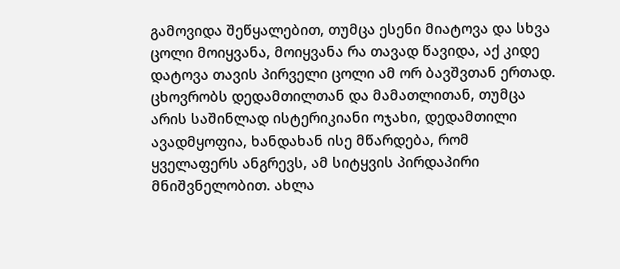გამოვიდა შეწყალებით, თუმცა ესენი მიატოვა და სხვა ცოლი მოიყვანა, მოიყვანა რა თავად წავიდა, აქ კიდე დატოვა თავის პირველი ცოლი ამ ორ ბავშვთან ერთად. ცხოვრობს დედამთილთან და მამათლითან, თუმცა არის საშინლად ისტერიკიანი ოჯახი, დედამთილი ავადმყოფია, ხანდახან ისე მწარდება, რომ ყველაფერს ანგრევს, ამ სიტყვის პირდაპირი მნიშვნელობით. ახლა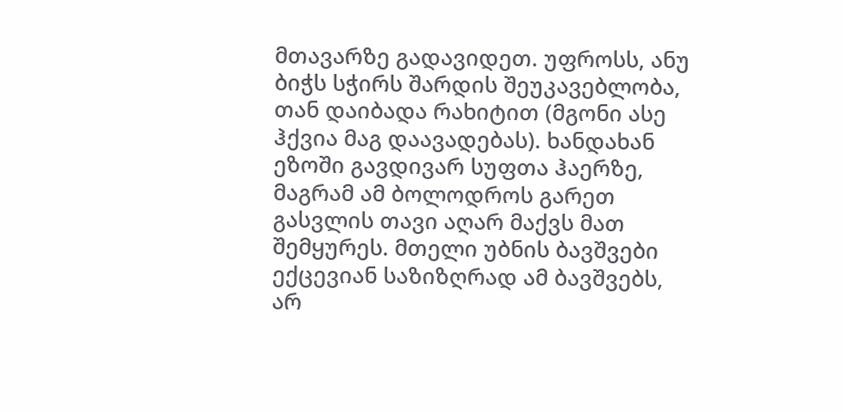მთავარზე გადავიდეთ. უფროსს, ანუ ბიჭს სჭირს შარდის შეუკავებლობა, თან დაიბადა რახიტით (მგონი ასე ჰქვია მაგ დაავადებას). ხანდახან ეზოში გავდივარ სუფთა ჰაერზე, მაგრამ ამ ბოლოდროს გარეთ გასვლის თავი აღარ მაქვს მათ შემყურეს. მთელი უბნის ბავშვები ექცევიან საზიზღრად ამ ბავშვებს, არ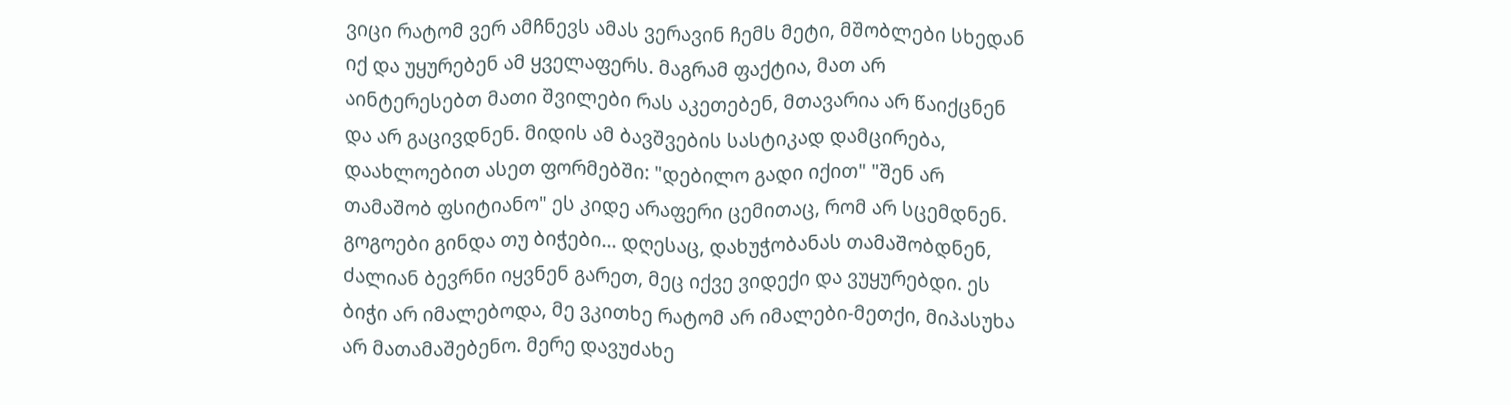ვიცი რატომ ვერ ამჩნევს ამას ვერავინ ჩემს მეტი, მშობლები სხედან იქ და უყურებენ ამ ყველაფერს. მაგრამ ფაქტია, მათ არ აინტერესებთ მათი შვილები რას აკეთებენ, მთავარია არ წაიქცნენ და არ გაცივდნენ. მიდის ამ ბავშვების სასტიკად დამცირება, დაახლოებით ასეთ ფორმებში: "დებილო გადი იქით" "შენ არ თამაშობ ფსიტიანო" ეს კიდე არაფერი ცემითაც, რომ არ სცემდნენ. გოგოები გინდა თუ ბიჭები... დღესაც, დახუჭობანას თამაშობდნენ, ძალიან ბევრნი იყვნენ გარეთ, მეც იქვე ვიდექი და ვუყურებდი. ეს ბიჭი არ იმალებოდა, მე ვკითხე რატომ არ იმალები-მეთქი, მიპასუხა არ მათამაშებენო. მერე დავუძახე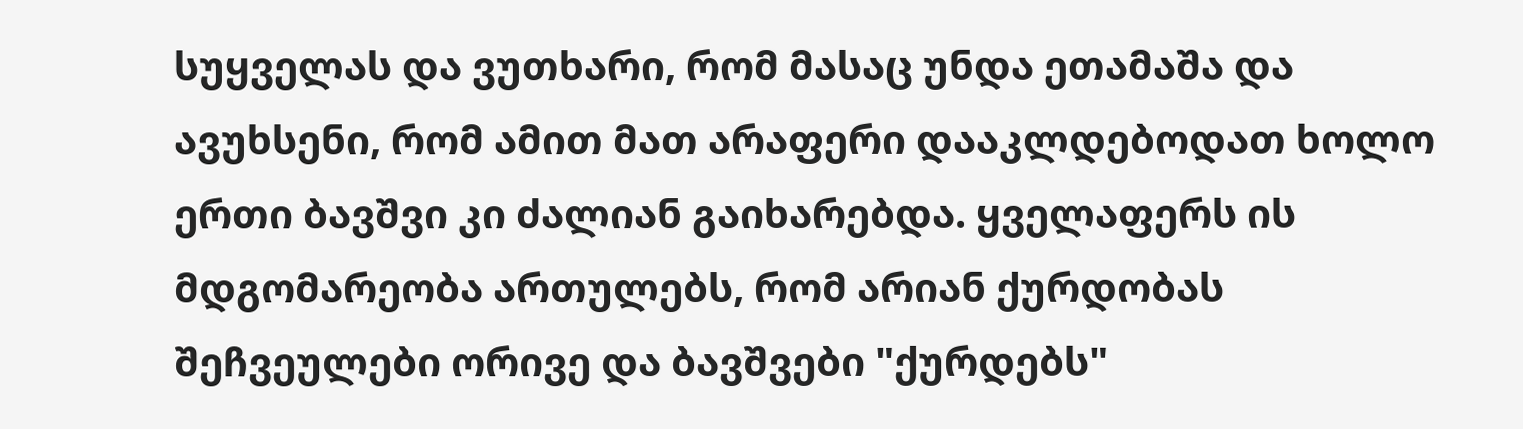სუყველას და ვუთხარი, რომ მასაც უნდა ეთამაშა და ავუხსენი, რომ ამით მათ არაფერი დააკლდებოდათ ხოლო ერთი ბავშვი კი ძალიან გაიხარებდა. ყველაფერს ის მდგომარეობა ართულებს, რომ არიან ქურდობას შეჩვეულები ორივე და ბავშვები "ქურდებს"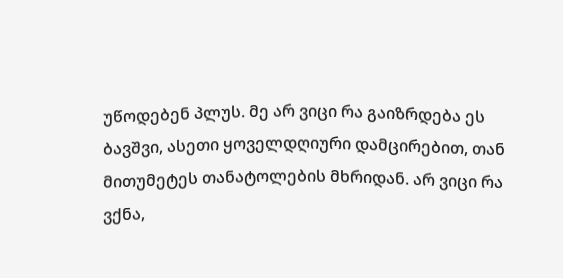უწოდებენ პლუს. მე არ ვიცი რა გაიზრდება ეს ბავშვი, ასეთი ყოველდღიური დამცირებით, თან მითუმეტეს თანატოლების მხრიდან. არ ვიცი რა ვქნა,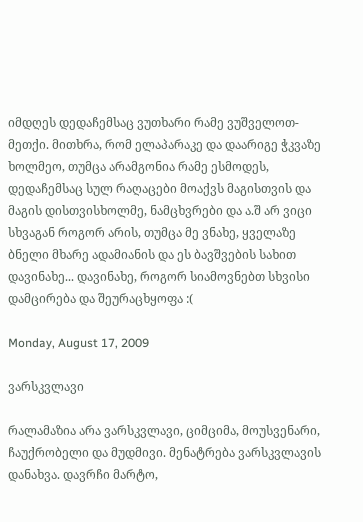იმდღეს დედაჩემსაც ვუთხარი რამე ვუშველოთ-მეთქი. მითხრა, რომ ელაპარაკე და დაარიგე ჭკვაზე ხოლმეო, თუმცა არამგონია რამე ესმოდეს, დედაჩემსაც სულ რაღაცები მოაქვს მაგისთვის და მაგის დისთვისხოლმე, ნამცხვრები და ა.შ არ ვიცი სხვაგან როგორ არის, თუმცა მე ვნახე, ყველაზე ბნელი მხარე ადამიანის და ეს ბავშვების სახით დავინახე... დავინახე, როგორ სიამოვნებთ სხვისი დამცირება და შეურაცხყოფა :(

Monday, August 17, 2009

ვარსკვლავი

რალამაზია არა ვარსკვლავი, ციმციმა, მოუსვენარი, ჩაუქრობელი და მუდმივი. მენატრება ვარსკვლავის დანახვა. დავრჩი მარტო,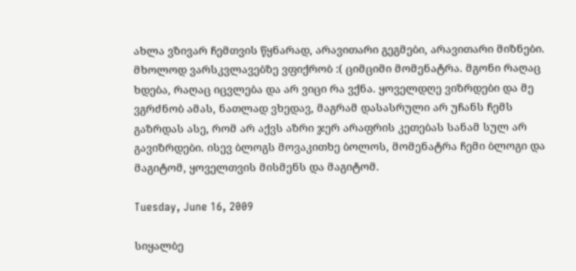ახლა ვზივარ ჩემთვის წყნარად, არავითარი გეგმები, არავითარი მიზნები. მხოლოდ ვარსკვლავებზე ვფიქრობ :( ციმციმი მომენატრა. მგონი რაღაც ხდება, რაღაც იცვლება და არ ვიცი რა ვქნა. ყოველდღე ვიზრდები და მე ვგრძნობ ამას, ნათლად ვხედავ, მაგრამ დასასრული არ უჩანს ჩემს გაზრდას ასე, რომ არ აქვს აზრი ჯერ არაფრის კეთებას სანამ სულ არ გავიზრდები. ისევ ბლოგს მოვაკითხე ბოლოს, მომენატრა ჩემი ბლოგი და მაგიტომ, ყოველთვის მისმენს და მაგიტომ.

Tuesday, June 16, 2009

სიყალბე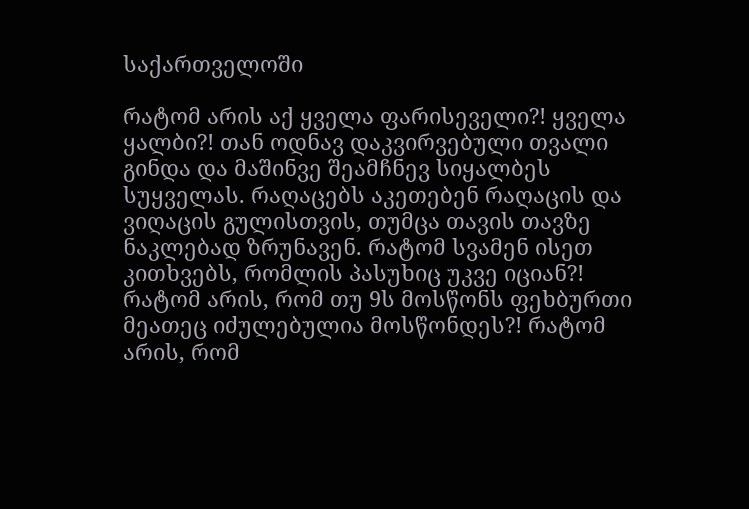საქართველოში

რატომ არის აქ ყველა ფარისეველი?! ყველა ყალბი?! თან ოდნავ დაკვირვებული თვალი გინდა და მაშინვე შეამჩნევ სიყალბეს სუყველას. რაღაცებს აკეთებენ რაღაცის და ვიღაცის გულისთვის, თუმცა თავის თავზე ნაკლებად ზრუნავენ. რატომ სვამენ ისეთ კითხვებს, რომლის პასუხიც უკვე იციან?! რატომ არის, რომ თუ 9ს მოსწონს ფეხბურთი მეათეც იძულებულია მოსწონდეს?! რატომ არის, რომ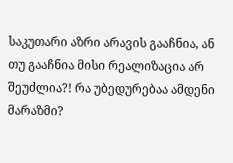საკუთარი აზრი არავის გააჩნია, ან თუ გააჩნია მისი რეალიზაცია არ შეუძლია?! რა უბედურებაა ამდენი მარაზმი?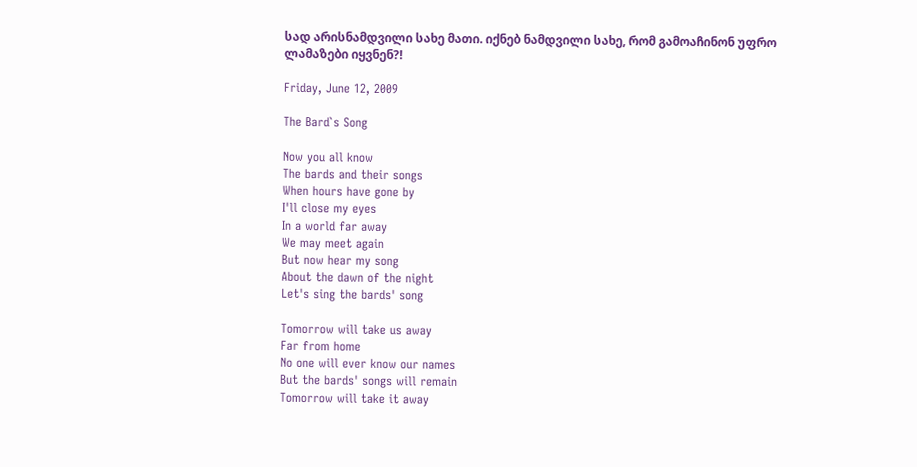სად არისნამდვილი სახე მათი. იქნებ ნამდვილი სახე, რომ გამოაჩინონ უფრო ლამაზები იყვნენ?!

Friday, June 12, 2009

The Bard`s Song

Now you all know
The bards and their songs
When hours have gone by
I'll close my eyes
In a world far away
We may meet again
But now hear my song
About the dawn of the night
Let's sing the bards' song

Tomorrow will take us away
Far from home
No one will ever know our names
But the bards' songs will remain
Tomorrow will take it away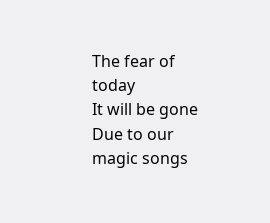The fear of today
It will be gone
Due to our magic songs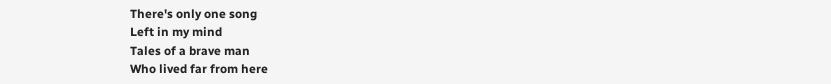There's only one song
Left in my mind
Tales of a brave man
Who lived far from here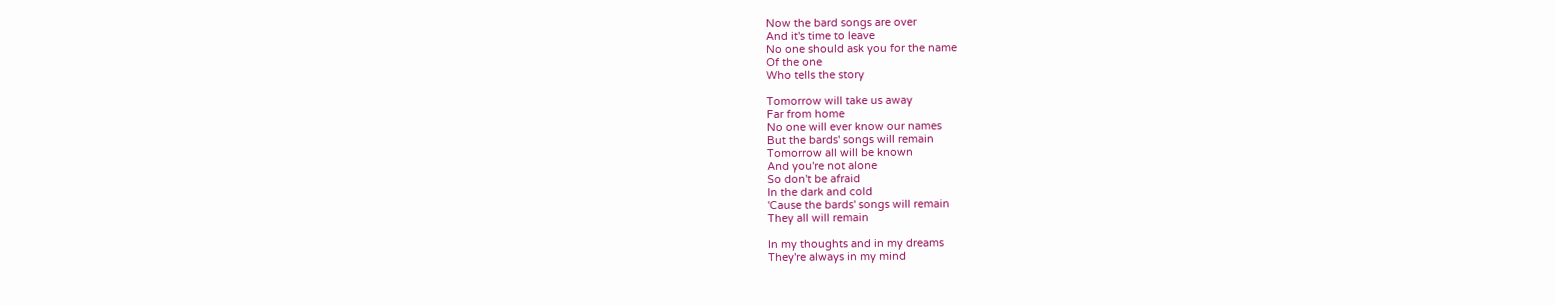Now the bard songs are over
And it's time to leave
No one should ask you for the name
Of the one
Who tells the story

Tomorrow will take us away
Far from home
No one will ever know our names
But the bards' songs will remain
Tomorrow all will be known
And you're not alone
So don't be afraid
In the dark and cold
'Cause the bards' songs will remain
They all will remain

In my thoughts and in my dreams
They're always in my mind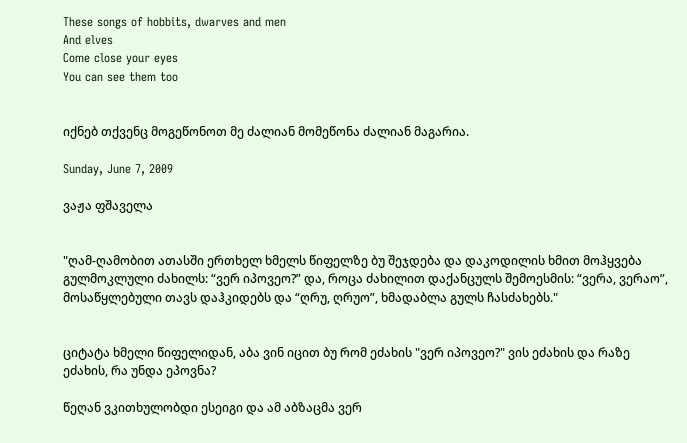These songs of hobbits, dwarves and men
And elves
Come close your eyes
You can see them too


იქნებ თქვენც მოგეწონოთ მე ძალიან მომეწონა ძალიან მაგარია.

Sunday, June 7, 2009

ვაჟა ფშაველა


"ღამ-ღამობით ათასში ერთხელ ხმელს წიფელზე ბუ შეჯდება და დაკოდილის ხმით მოჰყვება გულმოკლული ძახილს: “ვერ იპოვეო?” და, როცა ძახილით დაქანცულს შემოესმის: “ვერა, ვერაო”, მოსაწყლებული თავს დაჰკიდებს და “ღრუ, ღრუო”, ხმადაბლა გულს ჩასძახებს."


ციტატა ხმელი წიფელიდან, აბა ვინ იცით ბუ რომ ეძახის "ვერ იპოვეო?" ვის ეძახის და რაზე ეძახის, რა უნდა ეპოვნა?

წეღან ვკითხულობდი ესეიგი და ამ აბზაცმა ვერ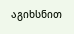აგიხსნით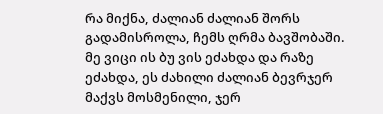რა მიქნა, ძალიან ძალიან შორს გადამისროლა, ჩემს ღრმა ბავშობაში. მე ვიცი ის ბუ ვის ეძახდა და რაზე ეძახდა, ეს ძახილი ძალიან ბევრჯერ მაქვს მოსმენილი, ჯერ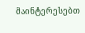მაინტერესებთ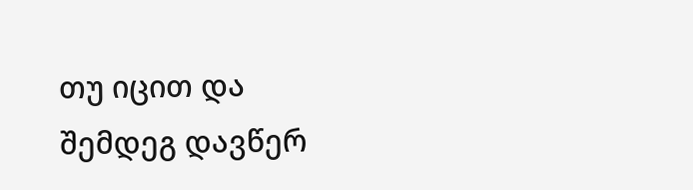თუ იცით და შემდეგ დავწერ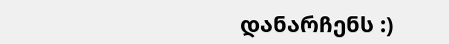დანარჩენს :)